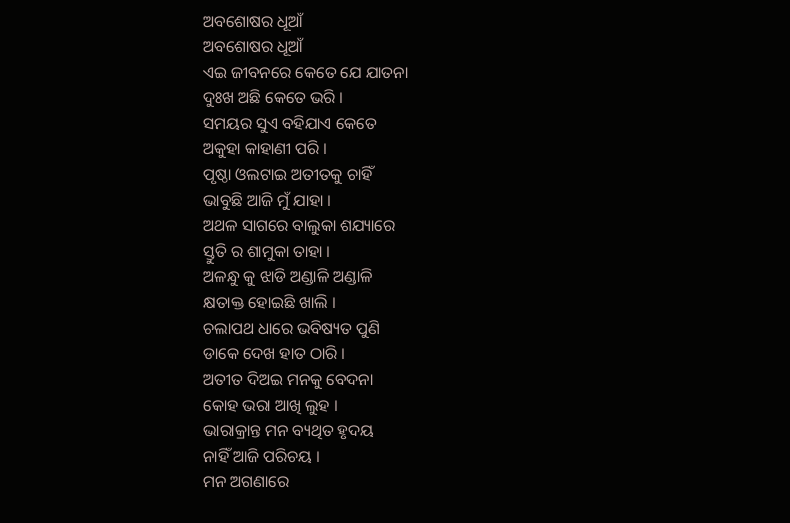ଅବଶୋଷର ଧୂଆଁ
ଅବଶୋଷର ଧୂଆଁ
ଏଇ ଜୀବନରେ କେତେ ଯେ ଯାତନା
ଦୁଃଖ ଅଛି କେତେ ଭରି ।
ସମୟର ସୁଏ ବହିଯାଏ କେତେ
ଅକୁହା କାହାଣୀ ପରି ।
ପୃଷ୍ଠା ଓଲଟାଇ ଅତୀତକୁ ଚାହିଁ
ଭାବୁଛି ଆଜି ମୁଁ ଯାହା ।
ଅଥଳ ସାଗରେ ବାଲୁକା ଶଯ୍ୟାରେ
ସ୍ତୁତି ର ଶାମୁକା ତାହା ।
ଅଳନ୍ଧୁ କୁ ଝାଡି ଅଣ୍ଡାଳି ଅଣ୍ଡାଳି
କ୍ଷତାକ୍ତ ହୋଇଛି ଖାଲି ।
ଚଲାପଥ ଧାରେ ଭବିଷ୍ୟତ ପୁଣି
ଡାକେ ଦେଖ ହାତ ଠାରି ।
ଅତୀତ ଦିଅଇ ମନକୁ ବେଦନା
କୋହ ଭରା ଆଖି ଲୁହ ।
ଭାରାକ୍ରାନ୍ତ ମନ ବ୍ୟଥିତ ହୃଦୟ
ନାହିଁ ଆଜି ପରିଚୟ ।
ମନ ଅଗଣାରେ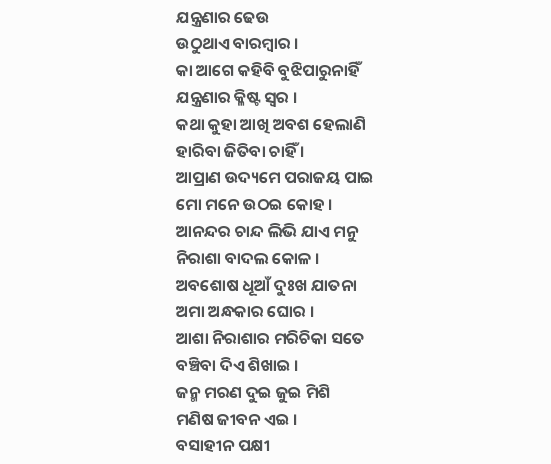ଯନ୍ତ୍ରଣାର ଢେଉ
ଉଠୁଥାଏ ବାରମ୍ବାର ।
କା ଆଗେ କହିବି ବୁଝିପାରୁନାହିଁ
ଯନ୍ତ୍ରଣାର କ୍ଳିଷ୍ଟ ସ୍ବର ।
କଥା କୁହା ଆଖି ଅବଶ ହେଲାଣି
ହାରିବା ଜିତିବା ଚାହିଁ ।
ଆପ୍ରାଣ ଉଦ୍ୟମେ ପରାଜୟ ପାଇ
ମୋ ମନେ ଉଠଇ କୋହ ।
ଆନନ୍ଦର ଚାନ୍ଦ ଲିଭି ଯାଏ ମନୁ
ନିରାଶା ବାଦଲ କୋଳ ।
ଅବଶୋଷ ଧୂଆଁ ଦୁଃଖ ଯାତନା
ଅମା ଅନ୍ଧକାର ଘୋର ।
ଆଶା ନିରାଶାର ମରିଚିକା ସତେ
ବଞ୍ଚିବା ଦିଏ ଶିଖାଇ ।
ଜନ୍ମ ମରଣ ଦୁଇ ଜୁଇ ମିଶି
ମଣିଷ ଜୀବନ ଏଇ ।
ବସାହୀନ ପକ୍ଷୀ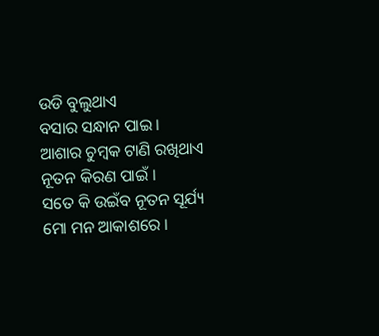ଉଡି ବୁଲୁଥାଏ
ବସାର ସନ୍ଧାନ ପାଇ ।
ଆଶାର ଚୁମ୍ବକ ଟାଣି ରଖିଥାଏ
ନୂତନ କିରଣ ପାଇଁ ।
ସତେ କି ଉଇଁବ ନୂତନ ସୂର୍ଯ୍ୟ
ମୋ ମନ ଆକାଶରେ ।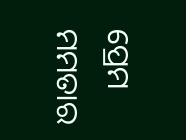ପ୍ରେମ ମମତାର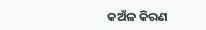କଅଁଳ କିରଣ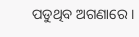ପଡୁଥିବ ଅଗଣାରେ ।